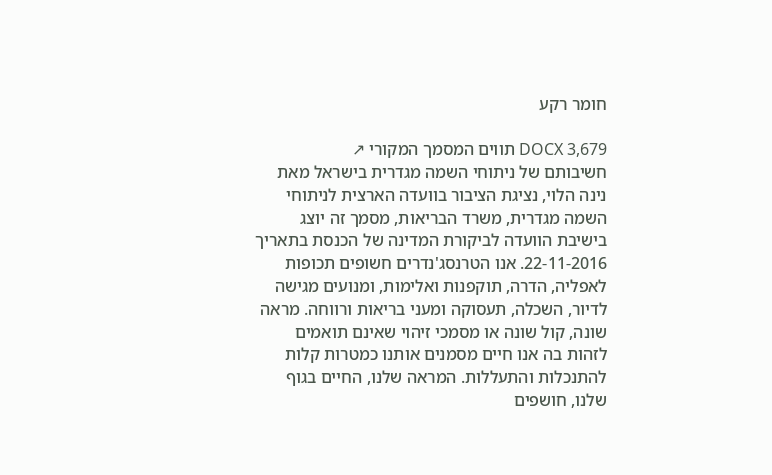חומר רקע

DOCX 3,679 תווים המסמך המקורי ↗
חשיבותם של ניתוחי השמה מגדרית בישראל מאת נינה הלוי, נציגת הציבור בוועדה הארצית לניתוחי השמה מגדרית, משרד הבריאות, מסמך זה יוצג בישיבת הוועדה לביקורת המדינה של הכנסת בתאריך 22-11-2016. אנו הטרנסג'נדרים חשופים תכופות לאפליה, הדרה, תוקפנות ואלימות, ומנועים מגישה לדיור, השכלה, תעסוקה ומעני בריאות ורווחה. מראה שונה, קול שונה או מסמכי זיהוי שאינם תואמים לזהות בה אנו חיים מסמנים אותנו כמטרות קלות להתנכלות והתעללות. המראה שלנו, החיים בגוף שלנו, חושפים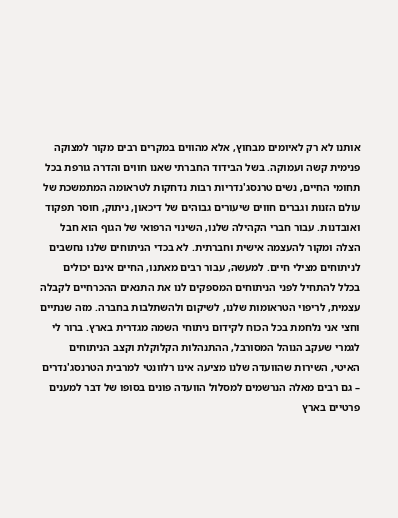אותנו לא רק לאיומים מבחוץ, אלא מהווים במקרים רבים מקור למצוקה פנימית קשה ועמוקה. בשל הבידוד החברתי שאנו חווים והדרה גורפת בכל תחומי החיים, נשים טרנסג'נדריות רבות נדחקות לטראומה המתמשכת של עולם הזנות וגברים חווים שיעורים גבוהים של דיכאון, ניתוק, חוסר תפקוד ואובדנות. עבור חברי הקהילה שלנו, השינוי הרפואי של הגוף הוא חבל הצלה ומקור להעצמה אישית וחברתית. לא בכדי הניתוחים שלנו נחשבים לניתוחים מצילי חיים. למעשה, עבור רבים מאתנו, החיים אינם יכולים בכלל להתחיל לפני הניתוחים המספקים לנו את התנאים ההכרחיים לקבלה עצמית, לריפוי הטראומות שלנו, לשיקום ולהשתלבות בחברה. מזה שנתיים וחצי אני נלחמת בכל הכוח לקידום ניתוחי השמה מגדרית בארץ. ברור לי לגמרי שעקב הנוהל המסורבל, ההתנהלות הקלוקלת וקצב הניתוחים האיטי, השירות שהוועדה שלנו מציעה אינו רלוונטי למרבית הטרנסג'נדרים – גם רבים מאלה הנרשמים למסלול הוועדה פונים בסופו של דבר למענים פרטיים בארץ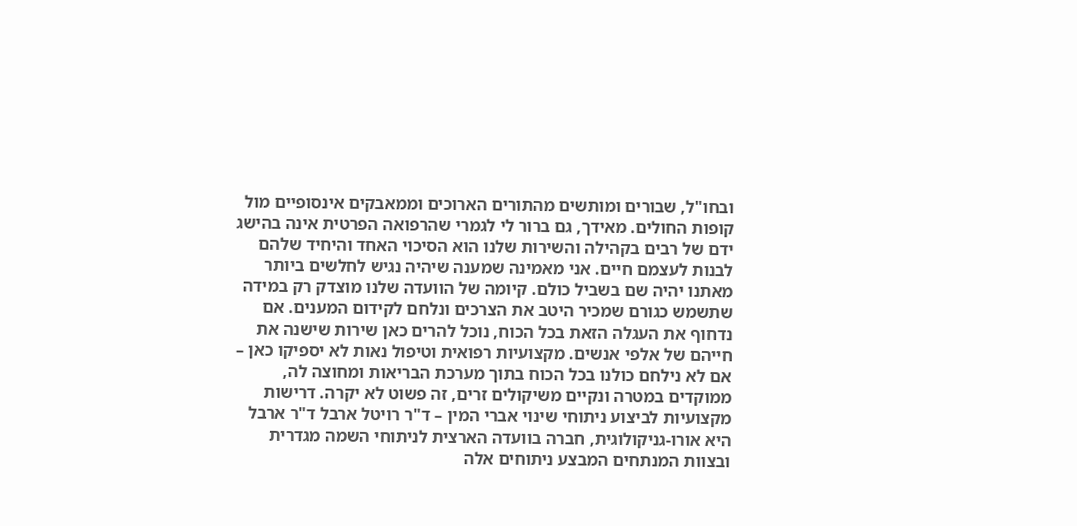ובחו"ל, שבורים ומותשים מהתורים הארוכים וממאבקים אינסופיים מול קופות החולים. מאידך, גם ברור לי לגמרי שהרפואה הפרטית אינה בהישג ידם של רבים בקהילה והשירות שלנו הוא הסיכוי האחד והיחיד שלהם לבנות לעצמם חיים. אני מאמינה שמענה שיהיה נגיש לחלשים ביותר מאתנו יהיה שם בשביל כולם. קיומה של הוועדה שלנו מוצדק רק במידה שתשמש כגורם שמכיר היטב את הצרכים ונלחם לקידום המענים. אם נדחוף את העגלה הזאת בכל הכוח, נוכל להרים כאן שירות שישנה את חייהם של אלפי אנשים. מקצועיות רפואית וטיפול נאות לא יספיקו כאן – אם לא נילחם כולנו בכל הכוח בתוך מערכת הבריאות ומחוצה לה, ממוקדים במטרה ונקיים משיקולים זרים, זה פשוט לא יקרה. דרישות מקצועיות לביצוע ניתוחי שינוי אברי המין – ד"ר רויטל ארבל ד"ר ארבל היא אורו-גניקולוגית, חברה בוועדה הארצית לניתוחי השמה מגדרית ובצוות המנתחים המבצע ניתוחים אלה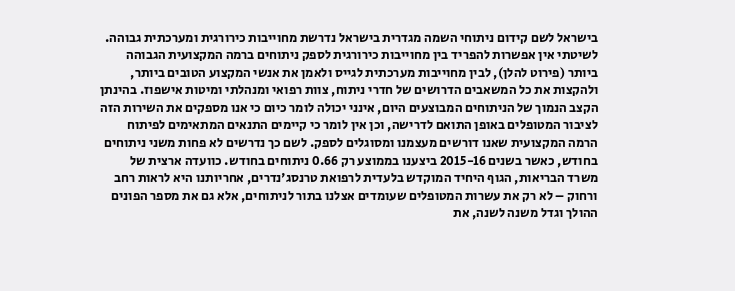בישראל לשם קידום ניתוחי השמה מגדרית בישראל נדרשת מחוייבות כירורגית ומערכתית גבוהה. לשיטתי אין אפשרות להפריד בין מחוייבות כירורגית לספק ניתוחים ברמה המקצועית הגבוהה ביותר (פירוט להלן), לבין מחוייבות מערכתית לגייס ולאמן את אנשי המקצוע הטובים ביותר, ולהקצות את כל המשאבים הדרושים של חדרי ניתוח, צוות רפואי ומנהלתי ומיטות אישפוז. בהינתן הקצב הנמוך של הניתוחים המבוצעים היום, אינני יכולה לומר כיום כי אנו מספקים את השירות הזה לציבור המטופלים באופן התואם לדרישה, וכן אין לומר כי קיימים התנאים המתאימים לפיתוח הרמה המקצועית שאנו דורשים מעצמנו ומסוגלים לספק. לשם כך נדרשים לא פחות משני ניתוחים בחודש, כאשר בשנים 2015-16 ביצענו בממוצע רק 0.66 ניתוחים בחודש. כוועדה ארצית של משרד הבריאות, הגוף היחיד המוקדש בלעדית לרפואת טרנסג'נדרים, אחריותנו היא לראות רחב ורחוק – לא רק את עשרות המטופלים שעומדים אצלנו בתור לניתוחים, אלא גם את מספר הפונים ההולך וגדל משנה לשנה, את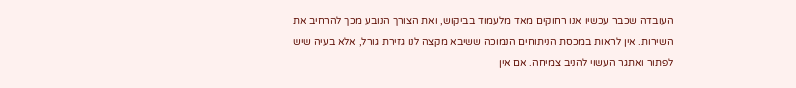העובדה שכבר עכשיו אנו רחוקים מאד מלעמוד בביקוש, ואת הצורך הנובע מכך להרחיב את השירות. אין לראות במכסת הניתוחים הנמוכה ששיבא מקצה לנו גזירת גורל, אלא בעיה שיש לפתור ואתגר העשוי להניב צמיחה. אם אין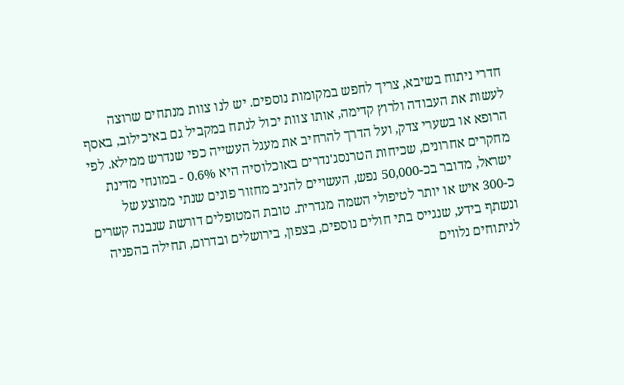חדרי ניתוח בשיבא, צריך לחפש במקומות נוספים. יש לנו צוות מנתחים שרוצה לעשות את העבודה ולרוץ קדימה, אותו צוות יכול לנתח במקביל גם באיכילוב, באסף הרופא או בשערי צדק, ועל הדרך להרחיב את מעגל העשייה כפי שנדרש ממילא. לפי מחקרים אחרונים, שכיחות הטרנסג'נדרים באוכלוסיה היא 0.6% - במונחי מדינת ישראל, מדובר בכ-50,000 נפש, העשויים להניב מחזור פונים שנתי ממוצע של כ-300 איש או יותר לטיפולי השמה מגדרית. טובת המטופלים דורשת שנבנה קשרים ונשתף בידע, שנגייס בתי חולים נוספים, בצפון, בירושלים ובדרום, תחילה בהפניה לניתוחים נלווים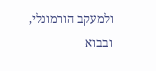ולמעקב הורמונלי, ובבוא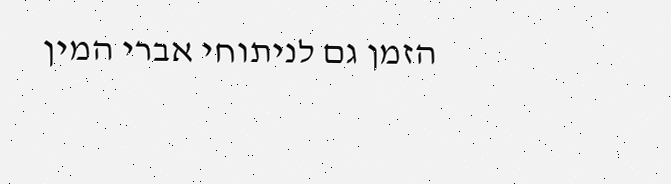הזמן גם לניתוחי אברי המין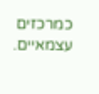כמרכזים עצמאיים.